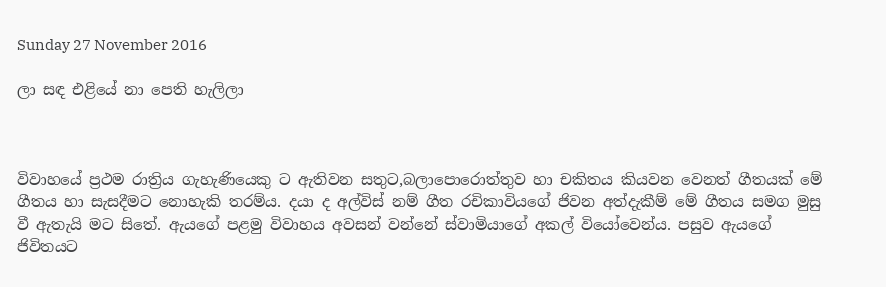Sunday 27 November 2016

ලා සඳ එළියේ නා පෙති හැලිලා



විවාහයේ ප්‍රථම රාත්‍රිය ගැහැණියෙකු ට ඇතිවන සතුට,බලාපොරොත්තුව හා චකිතය කියවන වෙනත් ගීතයක් මේ ගීතය හා සැසදීමට නොහැකි තරම්ය. දයා ද අල්විස් නම් ගීත රචිකාවියගේ ජිවන අත්දැකීම් මේ ගීතය සමග මුසු වී ඇතැයි මට සිතේ. ඇයගේ පළමු විවාහය අවසන් වන්නේ ස්වාමියාගේ අකල් වියෝවෙන්ය. පසුව ඇයගේ ජිවිතයට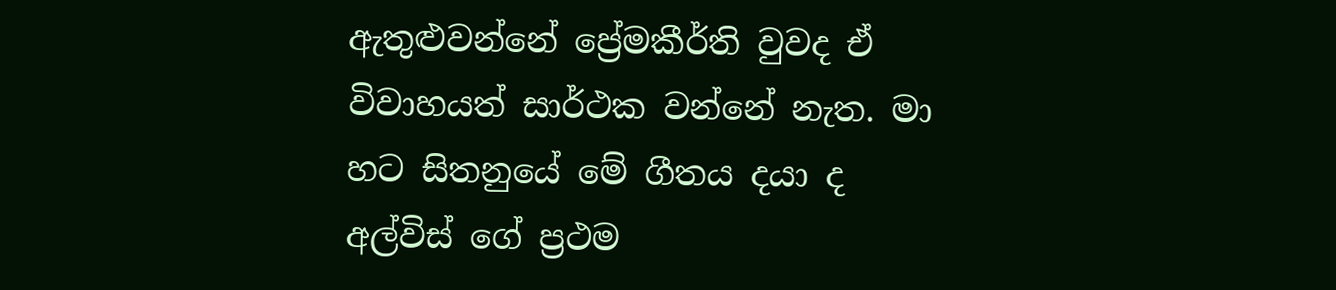ඇතුළුවන්නේ ප්‍රේමකීර්ති වුවද ඒ විවාහයත් සාර්ථක වන්නේ නැත. මා හට සිතනුයේ මේ ගීතය දයා ද අල්විස් ගේ ප්‍රථම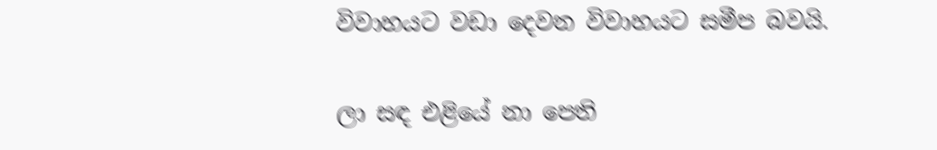විවාහයට වඩා දෙවන විවාහයට සමීප බවයි.

ලා සඳ එළියේ නා පෙති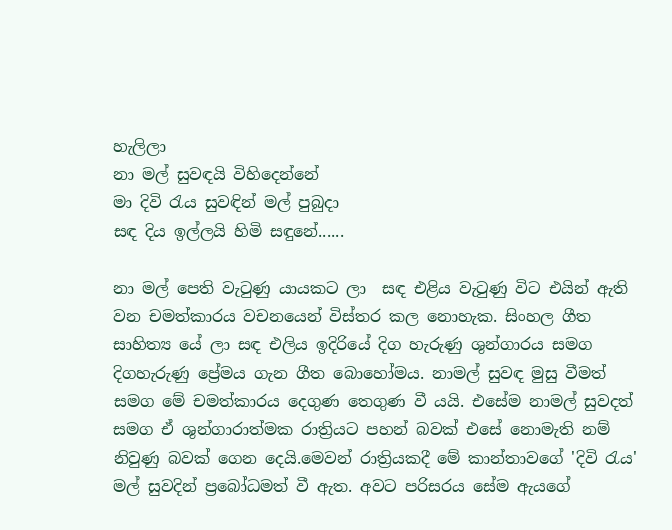හැලිලා
නා මල් සුවඳයි විහිදෙන්නේ
මා දිවි රැය සුවඳින් මල් පුබුදා
සඳ දිය ඉල්ලයි හිමි සඳුනේ......

නා මල් පෙති වැටුණු යායකට ලා  සඳ එළිය වැටුණු විට එයින් ඇති වන චමත්කාරය වචනයෙන් විස්තර කල නොහැක. සිංහල ගීත සාහිත්‍ය යේ ලා සඳ එලිය ඉදිරියේ දිග හැරුණු ශුන්ගාරය සමග දිගහැරුණු ප්‍රේමය ගැන ගීත බොහෝමය. නාමල් සුවඳ මුසු වීමත් සමග මේ චමත්කාරය දෙගුණ තෙගුණ වී යයි. එසේම නාමල් සුවදත් සමග ඒ ශුන්ගාරාත්මක රාත්‍රියට පහන් බවක් එසේ නොමැති නම් නිවුණු බවක් ගෙන දෙයි.මෙවන් රාත්‍රියකදී මේ කාන්තාවගේ 'දිවි රැය' මල් සුවදින් ප්‍රබෝධමත් වී ඇත. අවට පරිසරය සේම ඇයගේ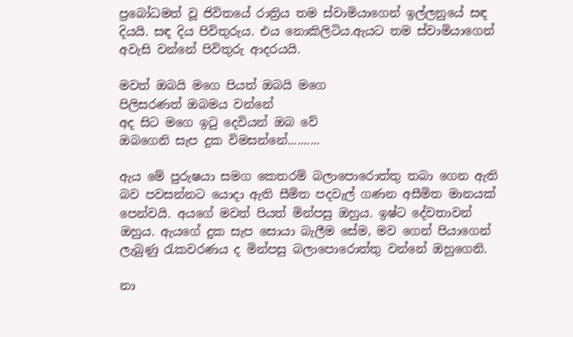ප්‍රබෝධමත් වූ ජිවිතයේ රාත්‍රිය තම ස්වාමියාගෙන් ඉල්ලනුයේ සඳ දියයි. සඳ දිය පිවිතුරුය. එය නොකිලිටිය.ඇයට තම ස්වාමියාගෙන් අවැසි වන්නේ පිවිතුරු ආදරයයි.

මවත් ඔබයි මගෙ පියත් ඔබයි මගෙ
පිලිසරණත් ඔබමය වන්නේ
අද සිට මගෙ ඉටු දෙවියන් ඔබ වේ
ඔබගෙනි සැප දුක විමසන්නේ..........

ඇය මේ පුරුෂයා සමග කෙතරම් බලාපොරොත්තු තබා ගෙන ඇති බව පවසන්නට යොදා ඇති සීමිත පදවැල් ගණන අසීමිත මානයක් පෙන්වයි. අයගේ මවත් පියත් මින්පසු ඔහුය. ඉෂ්ට දේවතාවන් ඔහුය. ඇයගේ දුක සැප සොයා බැලීම සේම, මව ගෙන් පියාගෙන් ලැබුණු රැකවරණය ද මින්පසු බලාපොරොත්තු වන්නේ ඔහුගෙනි.

නා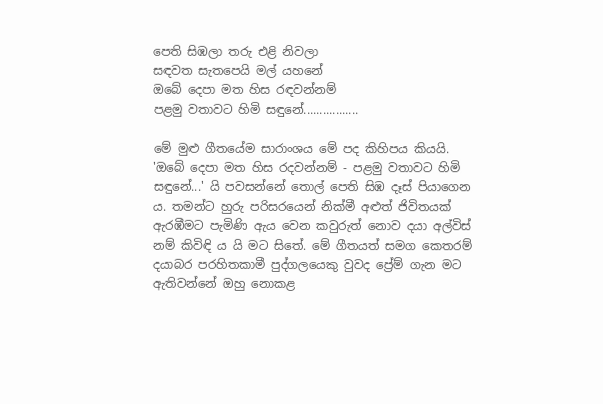පෙති සිඹලා තරු එළි නිවලා
සඳවත සැතපෙයි මල් යහනේ
ඔබේ දෙපා මත හිස රඳවන්නම්
පළමු වතාවට හිමි සඳු‍නේ.................

මේ මුළු ගීතයේම සාරාංශය මේ පද කිහිපය කියයි. 'ඔබේ දෙපා මත හිස රදවන්නම් - පළමු වතාවට හිමි සඳුනේ...' යි පවසන්නේ තොල් පෙති සිඹ දෑස් පියාගෙන ය. තමන්ට හුරු පරිසරයෙන් නික්මී අළුත් ජිවිතයක් ඇරඹීමට පැමිණි ඇය වෙන කවුරුත් නොව දයා අල්විස් නම් කිවිඳි ය යි මට සිතේ. මේ ගීතයත් සමග කෙතරම් දයාබර පරහිතකාමී පුද්ගලයෙකු වුවද ප්‍රේම් ගැන මට ඇතිවන්නේ ඔහු නොකළ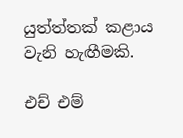යුත්ත්තක් කළාය වැනි හැඟීමකි.

එච් එම්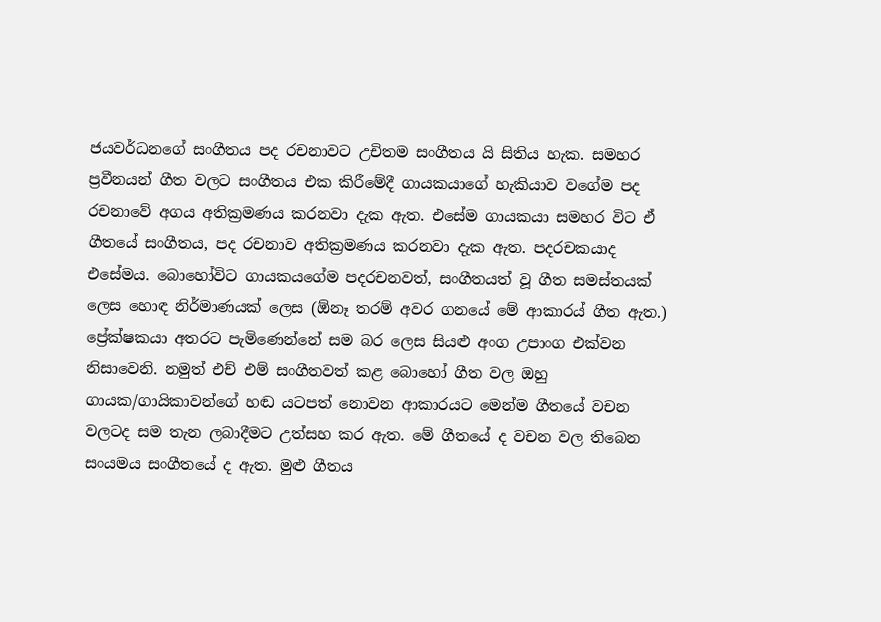ජයවර්ධනගේ සංගීතය පද රචනාවට උචිතම සංගීතය යි සිතිය හැක. සමහර ප්‍රවීනයන් ගීත වලට සංගීතය එක කිරීමේදී ගායකයාගේ හැකියාව වගේම පද රචනාවේ අගය අතික්‍රමණය කරනවා දැක ඇත. එසේම ගායකයා සමහර විට ඒ ගීතයේ සංගීතය, පද රචනාව අතික්‍රමණය කරනවා දැක ඇත. පදරචකයාද එසේමය. බොහෝවිට ගායකයගේම පදරචනවත්, සංගීතයත් වූ ගීත සමස්තයක් ලෙස හොඳ නිර්මාණයක් ලෙස (ඕනෑ තරම් අවර ගනයේ මේ ආකාරය් ගීත ඇත.) ප්‍රේක්ෂකයා අතරට පැමිණෙන්නේ සම බර ලෙස සියළු අංග උපාංග එක්වන නිසාවෙනි. නමුත් එච් එම් සංගීතවත් කළ බොහෝ ගීත වල ඔහු ගායක/ගායිකාවන්ගේ හඬ යටපත් නොවන ආකාරයට මෙන්ම ගීතයේ වචන වලටද සම තැන ලබාදීමට උත්සහ කර ඇත. මේ ගීතයේ ද වචන වල තිබෙන සංයමය සංගීතයේ ද ඇත. මුළු ගීතය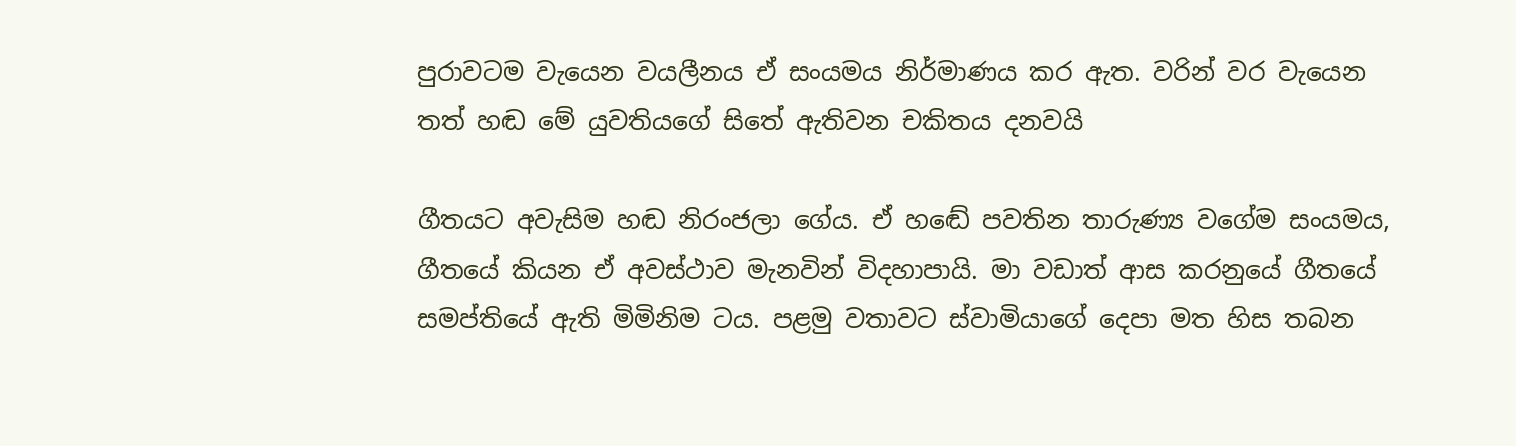පුරාවටම වැයෙන වයලීනය ඒ සංයමය නිර්මාණය කර ඇත. වරින් වර වැයෙන තත් හඬ මේ යුවතියගේ සිතේ ඇතිවන චකිතය දනවයි

ගීතයට අවැසිම හඬ නිරංජලා ගේය. ඒ හඬේ පවතින තාරුණ්‍ය වගේම සංයමය, ගීතයේ කියන ඒ අවස්ථාව මැනවින් විදහාපායි. මා වඩාත් ආස කරනුයේ ගීතයේ සමප්තියේ ඇති මිමිනිම ටය. පළමු වතාවට ස්වාමියාගේ දෙපා මත හිස තබන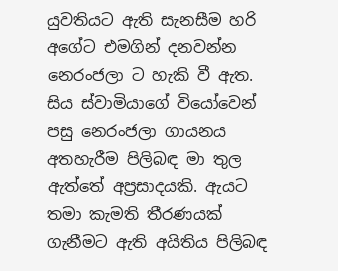යුවතියට ඇති සැනසීම හරි අගේට එමගින් දනවන්න නෙරංජලා ට හැකි වී ඇත. සිය ස්වාමියාගේ වියෝවෙන් පසු නෙරංජලා ගායනය අතහැරීම පිලිබඳ මා තුල ඇත්තේ අප්‍රසාදයකි. ඇයට තමා කැමති තීරණයක් ගැනීමට ඇති අයිතිය පිලිබඳ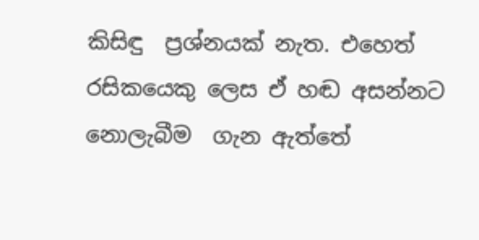කිසිඳු  ප්‍රශ්නයක් නැත. එහෙත් රසිකයෙකු ලෙස ඒ හඬ අසන්නට නොලැබීම  ගැන ඇත්තේ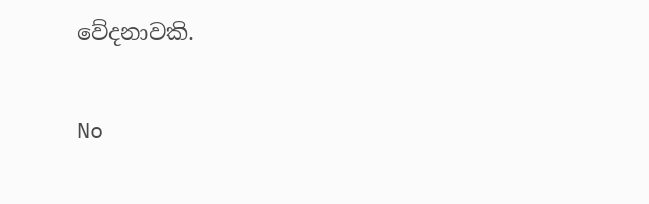වේදනාවකි.

No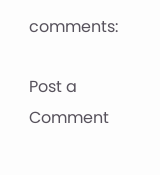comments:

Post a Comment